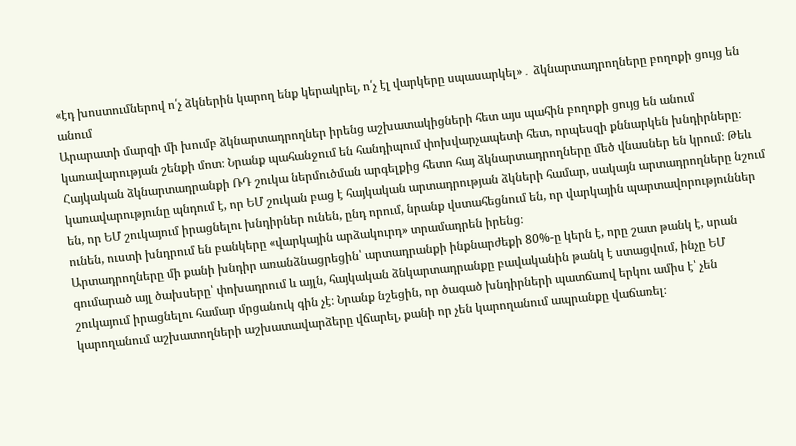«էդ խոստումներով ո՛չ ձկներին կարող ենք կերակրել, ո՛չ էլ վարկերը սպասարկել»․ ձկնարտադրողները բողոքի ցույց են անում
Արարատի մարզի մի խումբ ձկնարտադրողներ իրենց աշխատակիցների հետ այս պահին բողոքի ցույց են անում կառավարության շենքի մոտ։ Նրանք պահանջում են հանդիպում փոխվարչապետի հետ, որպեսզի քննարկեն խնդիրները։
Հայկական ձկնարտադրանքի ՌԴ շուկա ներմուծման արգելքից հետո հայ ձկնարտադրողները մեծ վնասներ են կրում։ Թեև կառավարությունը պնդում է, որ ԵՄ շուկան բաց է հայկական արտադրության ձկների համար, սակայն արտադրողները նշում են, որ ԵՄ շուկայում իրացնելու խնդիրներ ունեն, ընդ որում, նրանք վստահեցնում են, որ վարկային պարտավորություններ ունեն, ուստի խնդրում են բանկերը «վարկային արձակուրդ» տրամադրեն իրենց։
Արտադրողները մի քանի խնդիր առանձնացրեցին՝ արտադրանքի ինքնարժեքի 80%-ը կերն է, որը շատ թանկ է, սրան գումարած այլ ծախսերը՝ փոխադրում և այլն, հայկական ձնկարտադրանքը բավականին թանկ է ստացվում, ինչը ԵՄ շուկայում իրացնելու համար մրցանուկ գին չէ։ Նրանք նշեցին, որ ծագած խնդիրների պատճաով երկու ամիս է՝ չեն կարողանում աշխատողների աշխատավարձերը վճարել, քանի որ չեն կարողանում ապրանքը վաճառել։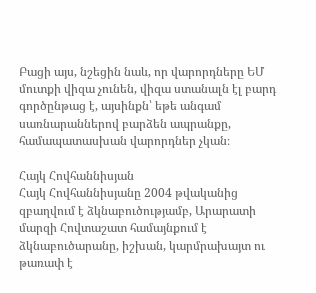Բացի այս, նշեցին նաև, որ վարորդները ԵՄ մուտքի վիզա չունեն, վիզա ստանալն էլ բարդ գործընթաց է, այսինքն՝ եթե անգամ սառնարաններով բարձեն ապրանքը, համապատասխան վարորդներ չկան։

Հայկ Հովհաննիսյան
Հայկ Հովհաննիսյանը 2004 թվականից զբաղվում է ձկնաբուծությամբ, Արարատի մարզի Հովտաշատ համայնքում է ձկնաբուծարանը, իշխան, կարմրախայտ ու թառափ է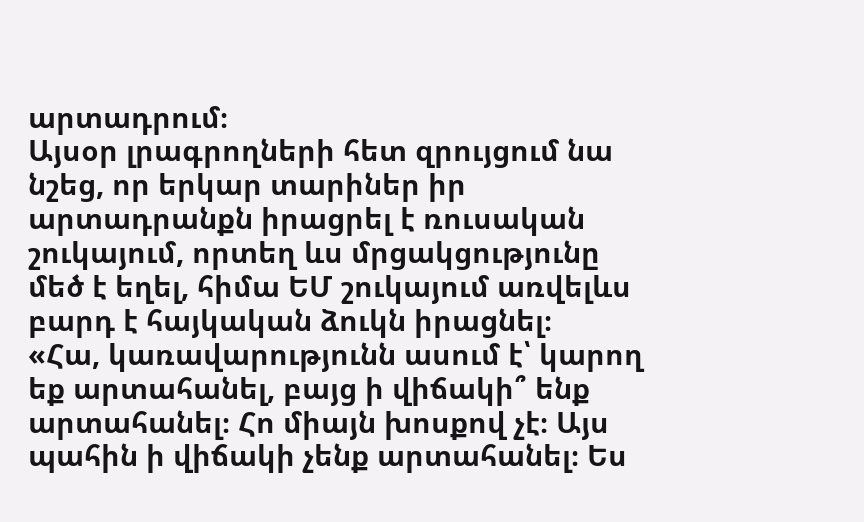արտադրում։
Այսօր լրագրողների հետ զրույցում նա նշեց, որ երկար տարիներ իր արտադրանքն իրացրել է ռուսական շուկայում, որտեղ ևս մրցակցությունը մեծ է եղել, հիմա ԵՄ շուկայում առվելևս բարդ է հայկական ձուկն իրացնել։
«Հա, կառավարությունն ասում է՝ կարող եք արտահանել, բայց ի վիճակի՞ ենք արտահանել։ Հո միայն խոսքով չէ։ Այս պահին ի վիճակի չենք արտահանել։ Ես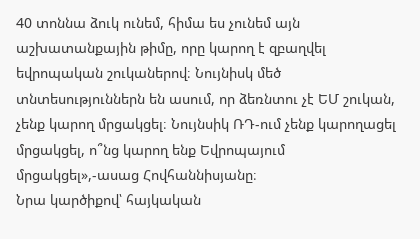40 տոննա ձուկ ունեմ, հիմա ես չունեմ այն աշխատանքային թիմը, որը կարող է զբաղվել եվրոպական շուկաներով։ Նույնիսկ մեծ տնտեսություններն են ասում, որ ձեռնտու չէ ԵՄ շուկան, չենք կարող մրցակցել։ Նույնսիկ ՌԴ-ում չենք կարողացել մրցակցել, ո՞նց կարող ենք Եվրոպայում մրցակցել»,-ասաց Հովհաննիսյանը։
Նրա կարծիքով՝ հայկական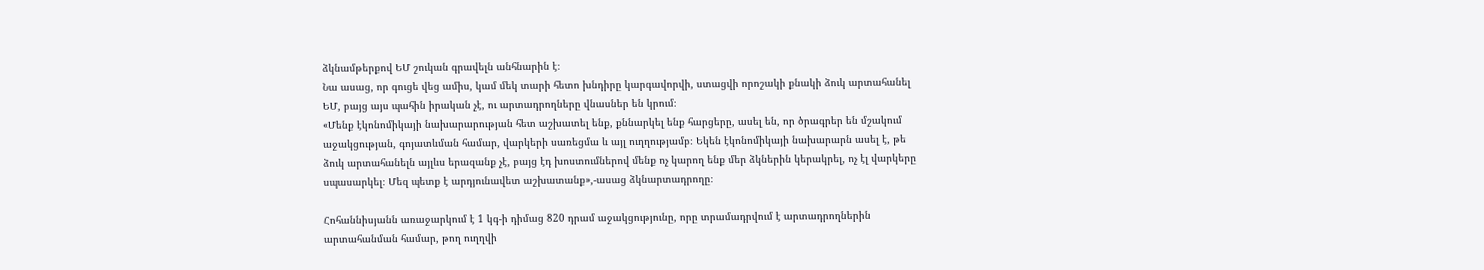ձկնամթերքով ԵՄ շուկան գրավելն անհնարին է։
Նա ասաց, որ գուցե վեց ամիս, կամ մեկ տարի հետո խնդիրը կարգավորվի, ստացվի որոշակի քնակի ձուկ արտահանել ԵՄ, բայց այս պահին իրական չէ, ու արտադրողները վնասներ են կրում։
«Մենք էկոնոմիկայի նախարարության հետ աշխատել ենք, քննարկել ենք հարցերը, ասել են, որ ծրագրեր են մշակում աջակցության, գոյատևման համար, վարկերի սառեցմա և այլ ուղղությամբ։ Եկեն էկոնոմիկայի նախարարն ասել է, թե ձուկ արտահանելն այլևս երազանք չէ, բայց էդ խոստումներով մենք ոչ կարող ենք մեր ձկներին կերակրել, ոչ էլ վարկերը սպասարկել։ Մեզ պետք է արդյունավետ աշխատանք»,-ասաց ձկնարտադրողը։

Հոհաննիսյանն առաջարկում է 1 կգ-ի դիմաց 820 դրամ աջակցությունը, որը տրամադրվում է արտադրողներին արտահանման համար, թող ուղղվի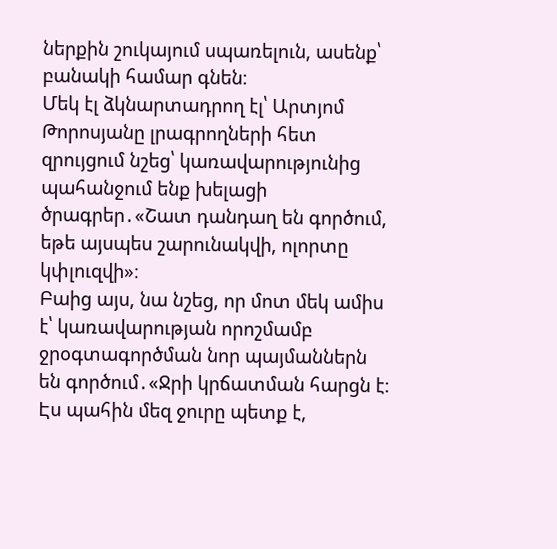ներքին շուկայում սպառելուն, ասենք՝ բանակի համար գնեն։
Մեկ էլ ձկնարտադրող էլ՝ Արտյոմ Թորոսյանը լրագրողների հետ զրույցում նշեց՝ կառավարությունից պահանջում ենք խելացի ծրագրեր․«Շատ դանդաղ են գործում, եթե այսպես շարունակվի, ոլորտը կփլուզվի»։
Բաից այս, նա նշեց, որ մոտ մեկ ամիս է՝ կառավարության որոշմամբ ջրօգտագործման նոր պայմաններն են գործում․«Ջրի կրճատման հարցն է։ Էս պահին մեզ ջուրը պետք է,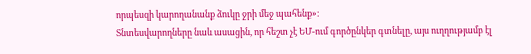որպեսզի կարողանանք ձուկը ջրի մեջ պահենք»։
Տնտեսվարողները նաև ասացին, որ հեշտ չէ ԵՄ-ում գործընկեր գտնելը, այս ուղղությամբ էլ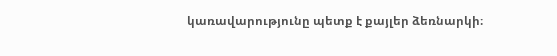կառավարությունը պետք է քայլեր ձեռնարկի։